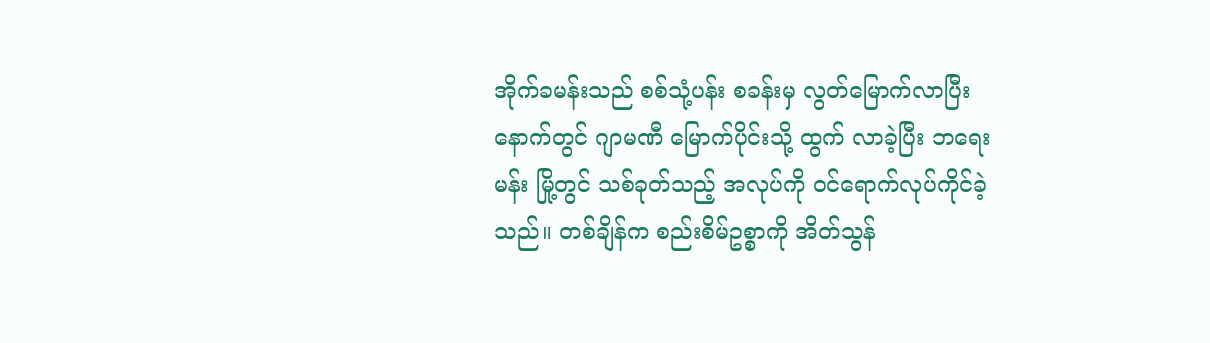အိုက်ခမန်းသည် စစ်သုံ့ပန်း စခန်းမှ လွတ်မြောက်လာပြီး နောက်တွင် ဂျာမဏီ မြောက်ပိုင်းသို့ ထွက် လာခဲ့ပြီး ဘရေးမန်း မြို့တွင် သစ်ခုတ်သည့် အလုပ်ကို ဝင်ရောက်လုပ်ကိုင်ခဲ့သည်။ တစ်ချိန်က စည်းစိမ်ဥစ္စာကို အိတ်သွန်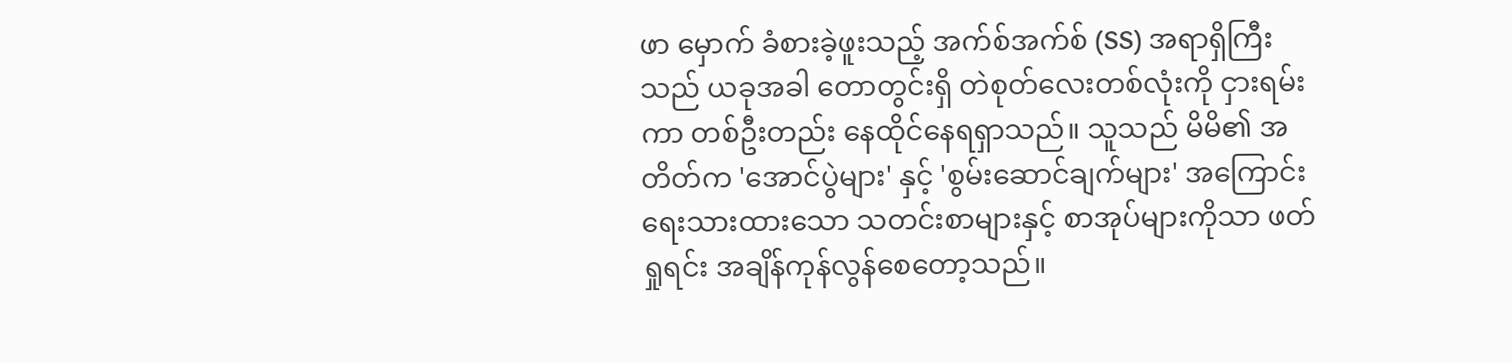ဖာ မှောက် ခံစားခဲ့ဖူးသည့် အက်စ်အက်စ် (SS) အရာရှိကြီးသည် ယခုအခါ တောတွင်းရှိ တဲစုတ်လေးတစ်လုံးကို ငှားရမ်းကာ တစ်ဦးတည်း နေထိုင်နေရရှာသည်။ သူသည် မိမိ၏ အတိတ်က 'အောင်ပွဲများ' နှင့် 'စွမ်းဆောင်ချက်များ' အကြောင်း ရေးသားထားသော သတင်းစာများနှင့် စာအုပ်များကိုသာ ဖတ်ရှုရင်း အချိန်ကုန်လွန်စေတော့သည်။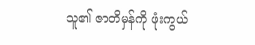သူ၏ ဇာတိမှန်ကို ဖုံးကွယ်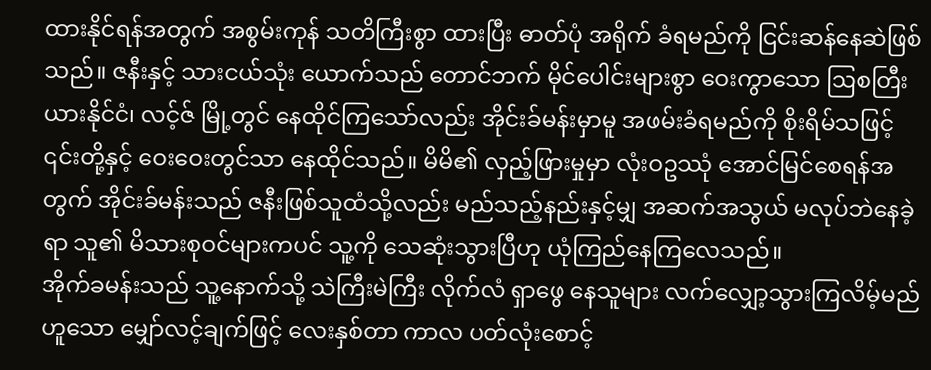ထားနိုင်ရန်အတွက် အစွမ်းကုန် သတိကြီးစွာ ထားပြီး ဓာတ်ပုံ အရိုက် ခံရမည်ကို ငြင်းဆန်နေဆဲဖြစ်သည်။ ဇနီးနှင့် သားငယ်သုံး ယောက်သည် တောင်ဘက် မိုင်ပေါင်းများစွာ ဝေးကွာသော ဩစတြီးယားနိုင်ငံ၊ လင့်ဇ် မြို့တွင် နေထိုင်ကြသော်လည်း အိုင်းခ်မန်းမှာမူ အဖမ်းခံရမည်ကို စိုးရိမ်သဖြင့် ၎င်းတို့နှင့် ဝေးဝေးတွင်သာ နေထိုင်သည်။ မိမိ၏ လှည့်ဖြားမှုမှာ လုံးဝဥဿုံ အောင်မြင်စေရန်အတွက် အိုင်းခ်မန်းသည် ဇနီးဖြစ်သူထံသို့လည်း မည်သည့်နည်းနှင့်မျှ အဆက်အသွယ် မလုပ်ဘဲနေခဲ့ရာ သူ၏ မိသားစုဝင်များကပင် သူ့ကို သေဆုံးသွားပြီဟု ယုံကြည်နေကြလေသည်။
အိုက်ခမန်းသည် သူ့နောက်သို့ သဲကြီးမဲကြီး လိုက်လံ ရှာဖွေ နေသူများ လက်လျှော့သွားကြလိမ့်မည်ဟူသော မျှော်လင့်ချက်ဖြင့် လေးနှစ်တာ ကာလ ပတ်လုံးစောင့်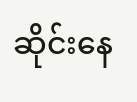ဆိုင်းနေ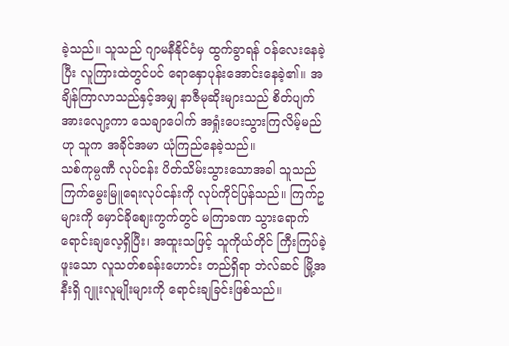ခဲ့သည်။ သူသည် ဂျာမနီနိုင်ငံမှ ထွက်ခွာရန် ဝန်လေးနေခဲ့ပြီး လူကြားထဲတွင်ပင် ရောနှောပုန်းအောင်းနေခဲ့၏။ အချိန်ကြာလာသည်နှင့်အမျှ နာဇီမုဆိုးများသည် စိတ်ပျက်အားလျော့ကာ သေချာပေါက် အရှုံးပေးသွားကြလိမ့်မည်ဟု သူက အခိုင်အမာ ယုံကြည်နေခဲ့သည်။
သစ်ကုမ္ပဏီ လုပ်ငန်း ပိတ်သိမ်းသွားသောအခါ သူသည် ကြက်မွေးမြူရေးလုပ်ငန်းကို လုပ်ကိုင်ပြန်သည်။ ကြက်ဥများကို မှောင်ခိုစျေးကွက်တွင် မကြာခဏ သွားရောက် ရောင်းချလေ့ရှိပြီး၊ အထူးသဖြင့် သူကိုယ်တိုင် ကြီးကြပ်ခဲ့ဖူးသော လူသတ်စခန်းဟောင်း တည်ရှိရာ ဘဲလ်ဆင် မြို့အနီးရှိ ဂျူးလူမျိုးများကို ရောင်းချခြင်းဖြစ်သည်။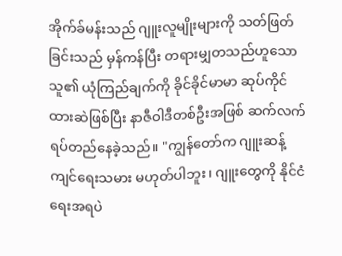အိုက်ခ်မန်းသည် ဂျူးလူမျိုးများကို သတ်ဖြတ်ခြင်းသည် မှန်ကန်ပြီး တရားမျှတသည်ဟူသော သူ၏ ယုံကြည်ချက်ကို ခိုင်ခိုင်မာမာ ဆုပ်ကိုင်ထားဆဲဖြစ်ပြီး နာဇီဝါဒီတစ်ဦးအဖြစ် ဆက်လက် ရပ်တည်နေခဲ့သည်။ "ကျွန်တော်က ဂျူးဆန့်ကျင်ရေးသမား မဟုတ်ပါဘူး၊ ဂျူးတွေကို နိုင်ငံရေးအရပဲ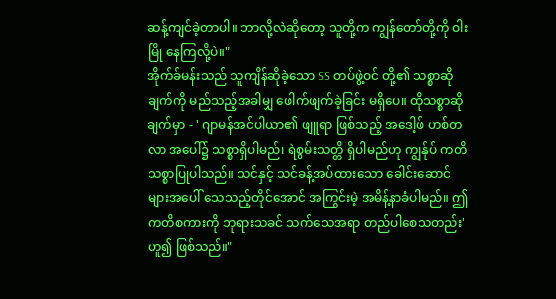ဆန့်ကျင်ခဲ့တာပါ။ ဘာလို့လဲဆိုတော့ သူတို့က ကျွန်တော်တို့ကို ဝါးမြို နေကြလို့ပဲ။"
အိုက်ခ်မန်းသည် သူကျိန်ဆိုခဲ့သော SS တပ်ဖွဲ့ဝင် တို့၏ သစ္စာဆိုချက်ကို မည်သည့်အခါမျှ ဖေါက်ဖျက်ခဲ့ခြင်း မရှိပေ။ ထိုသစ္စာဆိုချက်မှာ - ' ဂျာမန်အင်ပါယာ၏ ဖျူရာ ဖြစ်သည့် အဒေါ့ဖ် ဟစ်တလာ အပေါ်၌ သစ္စာရှိပါမည်၊ ရဲစွမ်းသတ္တိ ရှိပါမည်ဟု ကျွန်ုပ် ကတိသစ္စာပြုပါသည်။ သင်နှင့် သင်ခန့်အပ်ထားသော ခေါင်းဆောင်များအပေါ် သေသည့်တိုင်အောင် အကြွင်းမဲ့ အမိန့်နာခံပါမည်။ ဤကတိစကားကို ဘုရားသခင် သက်သေအရာ တည်ပါစေသတည်း' ဟူ၍ ဖြစ်သည်။"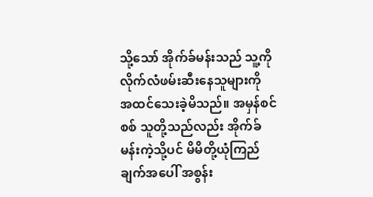သို့သော် အိုက်ခ်မန်းသည် သူ့ကို လိုက်လံဖမ်းဆီးနေသူများကို အထင်သေးခဲ့မိသည်။ အမှန်စင်စစ် သူတို့သည်လည်း အိုက်ခ်မန်းကဲ့သို့ပင် မိမိတို့ယုံကြည်ချက်အပေါ် အစွန်း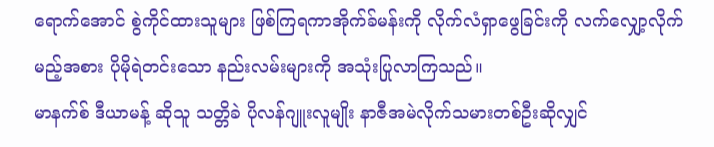ရောက်အောင် စွဲကိုင်ထားသူများ ဖြစ်ကြရကာအိုက်ခ်မန်းကို လိုက်လံရှာဖွေခြင်းကို လက်လျှော့လိုက်မည့်အစား ပိုမိုရဲတင်းသော နည်းလမ်းများကို အသုံးပြုလာကြသည်။
မာနက်စ် ဒီယာမန့် ဆိုသူ သတ္တိခဲ ပိုလန်ဂျူးလူမျိုး နာဇီအမဲလိုက်သမားတစ်ဦးဆိုလျှင်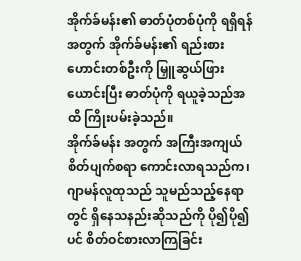အိုက်ခ်မန်း၏ ဓာတ်ပုံတစ်ပုံကို ရရှိရန်အတွက် အိုက်ခ်မန်း၏ ရည်းစားဟောင်းတစ်ဦးကို မြှူဆွယ်ဖြားယောင်းပြီး ဓာတ်ပုံကို ရယူခဲ့သည်အထိ ကြိုးပမ်းခဲ့သည်။
အိုက်ခ်မန်း အတွက် အကြီးအကျယ် စိတ်ပျက်စရာ ကောင်းလာရသည်က၊ ဂျာမန်လူထုသည် သူမည်သည့်နေရာတွင် ရှိနေသနည်းဆိုသည်ကို ပို၍ပို၍ပင် စိတ်ဝင်စားလာကြခြင်း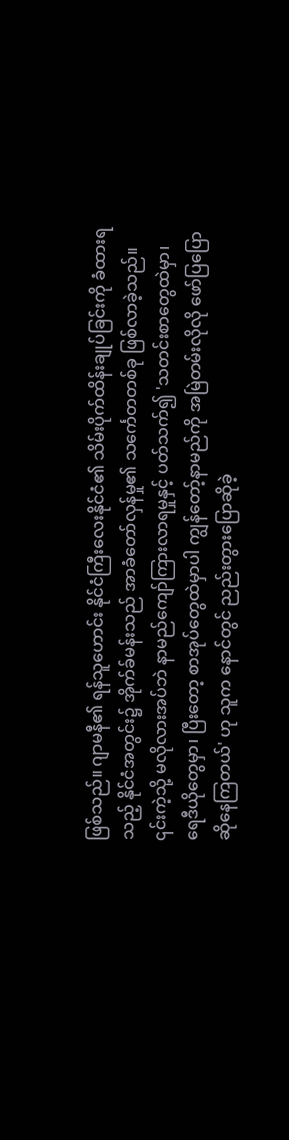ဖြစ်သည်။ ဂျာမနီ၏ ရန်သူဟောင်း နိုင်ငံကြီးလေးနိုင်ငံ၏ သိမ်းပိုက်ထိန်းချုပ်ခြင်းကို ခံထားရသည့် နိုင်ငံအတွင်း၌ အိုက်ခ်မန်းသည် အာခံတော်လှန်မှု၏ သင်္ကေတတစ်ခု ဖြစ်လာခဲ့သည်။ ၎င်းကဲ့သို့ မလိုလားအပ်ဘဲ နာမည်ကျော်ကြားလာရမှုနှင့် ပတ်သက်၍ 'သတင်းစာတွေထဲမှာ၊ ရေဒီယိုတွေမှာ၊ ပြီးတော့ စာအုပ်တွေထဲမှာပါ ကျွန်တော့်နာမည်ကို အမြဲတမ်းလိုလို ဖော်ပြပြောဆိုနေကြတယ်' ဟု သူက နောင်တွင် ညည်းတွားပြောဆိုခဲ့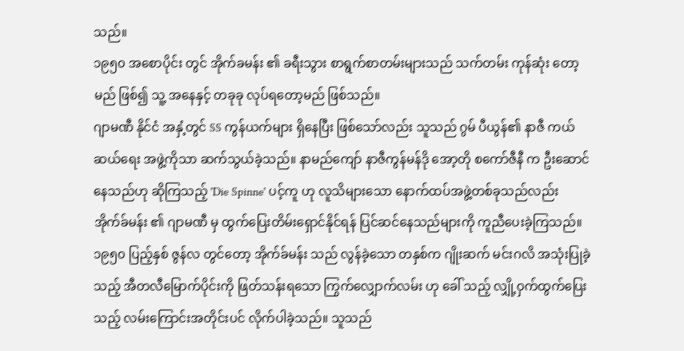သည်။
၁၉၅၀ အစောပိုင်း တွင် အိုက်ခမန်း ၏ ခရီးသွား စာရွက်စာတမ်းများသည် သက်တမ်း ကုန်ဆုံး တော့မည် ဖြစ်၍ သူ့ အနေနှင့် တခုခု လုပ်ရတော့မည် ဖြစ်သည်။
ဂျာမဏီ နိုင်ငံ အနှံ့တွင် SS ကွန်ယက်များ ရှိနေပြီး ဖြစ်သော်လည်း သူသည် ဂွမ် ပီယွန်၏ နာဇီ ကယ်ဆယ်ရေး အဖွဲ့ကိုသာ ဆက်သွယ်ခဲ့သည်။ နာမည်ကျော် နာဇီကွန်မန်ဒို အော့တို စကော်ဇီနီ က ဦးဆောင်နေသည်ဟု ဆိုကြသည့် 'Die Spinne' ပင့်ကူ ဟု လူသိများသော နောက်ထပ်အဖွဲ့တစ်ခုသည်လည်း အိုက်ခ်မန်း ၏ ဂျာမဏီ မှ ထွက်ပြေးတိမ်းရှောင်နိုင်ရန် ပြင်ဆင်နေသည်များကို ကူညီပေးခဲ့ကြသည်။
၁၉၅၀ ပြည့်နှစ် ဇွန်လ တွင်တော့ အိုက်ခ်မန်း သည် လွန်ခဲ့သော တနှစ်က ဂျိုးဆက် မင်းဂလိ အသုံးပြုခဲ့သည့် အီတလီမြောက်ပိုင်းကို ဖြတ်သန်းရသော ကြွက်လျှောက်လမ်း ဟု ခေါ် သည့် လျှို့ဝှက်ထွက်ပြေးသည့် လမ်းကြောင်းအတိုင်းပင် လိုက်ပါခဲ့သည်။ သူသည်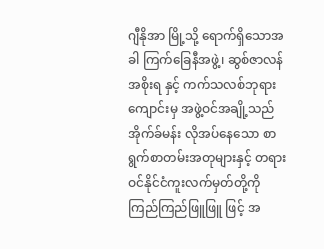ဂျီနိုအာ မြို့သို့ ရောက်ရှိသောအခါ ကြက်ခြေနီအဖွဲ့၊ ဆွစ်ဇာလန်အစိုးရ နှင့် ကက်သလစ်ဘုရားကျောင်းမှ အဖွဲ့ဝင်အချို့သည် အိုက်ခ်မန်း လိုအပ်နေသော စာရွက်စာတမ်းအတုများနှင့် တရားဝင်နိုင်ငံကူးလက်မှတ်တို့ကို ကြည်ကြည်ဖြူဖြူ ဖြင့် အ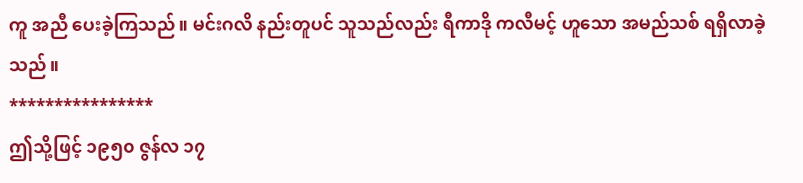ကူ အညီ ပေးခဲ့ကြသည်။ မင်းဂလိ နည်းတူပင် သူသည်လည်း ရီကာဒို ကလီမင့် ဟူသော အမည်သစ် ရရှိလာခဲ့သည်။
****************
ဤသို့ဖြင့် ၁၉၅၀ ဇွန်လ ၁၇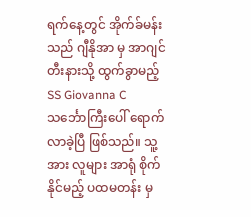ရက်နေ့တွင် အိုက်ခ်မန်းသည် ဂျီနိုအာ မှ အာဂျင်တီးနားသို့ ထွက်ခွာမည့် SS Giovanna C သင်္ဘောကြီးပေါ် ရောက်လာခဲ့ပြီ ဖြစ်သည်။ သူ့အား လူများ အာရုံ စိုက်နိုင်မည့် ပထမတန်း မှ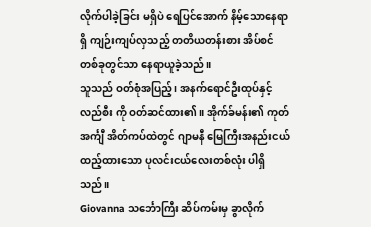လိုက်ပါခဲ့ခြင်း မရှိပဲ ရေပြင်အောက် နိမ့်သောနေရာရှိ ကျဉ်းကျပ်လှသည့် တတိယတန်းစား အိပ်စင်တစ်ခုတွင်သာ နေရာယူခဲ့သည်။
သူသည် ဝတ်စုံအပြည့်၊ အနက်ရောင်ဦးထုပ်နှင့် လည်စီး ကို ဝတ်ဆင်ထား၏။ အိုက်ခ်မန်း၏ ကုတ်အင်္ကျီ အိတ်ကပ်ထဲတွင် ဂျာမနီ မြေကြီးအနည်းငယ် ထည့်ထားသော ပုလင်းငယ်လေးတစ်လုံး ပါရှိသည်။
Giovanna သင်္ဘောကြီး ဆိပ်ကမ်းမှ ခွာလိုက်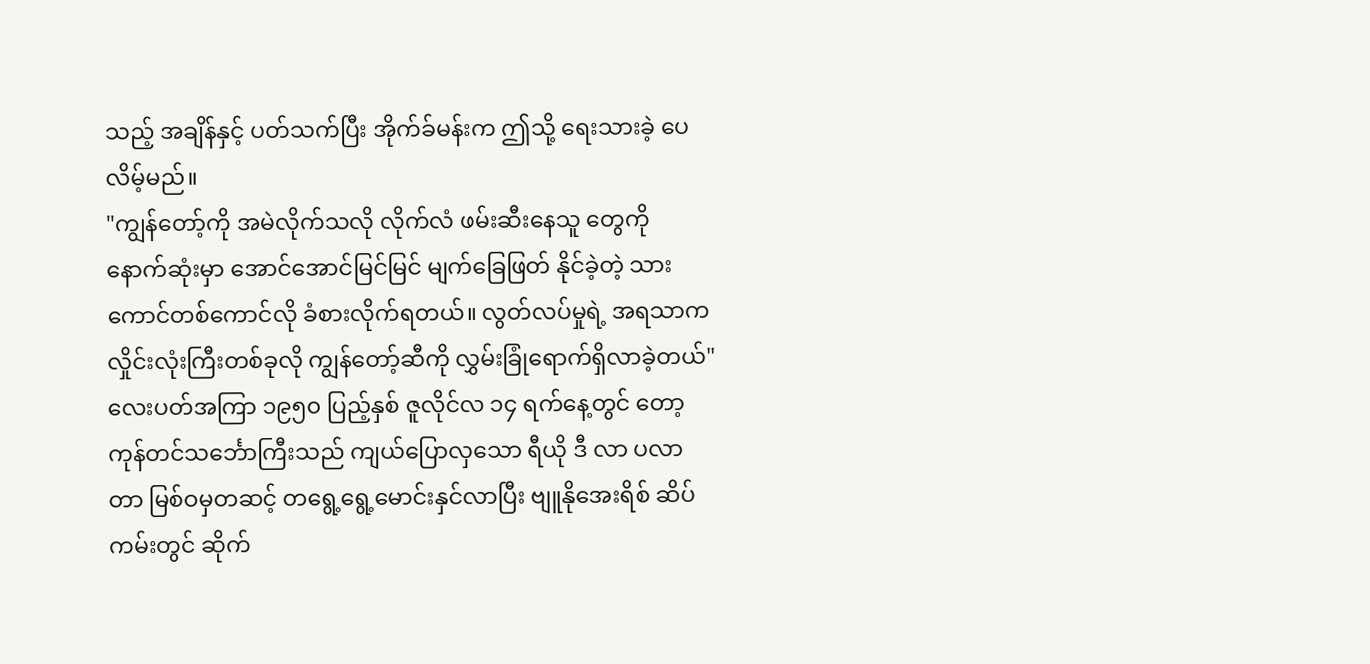သည့် အချိန်နှင့် ပတ်သက်ပြီး အိုက်ခ်မန်းက ဤသို့ ရေးသားခဲ့ ပေလိမ့်မည်။
"ကျွန်တော့်ကို အမဲလိုက်သလို လိုက်လံ ဖမ်းဆီးနေသူ တွေကို နောက်ဆုံးမှာ အောင်အောင်မြင်မြင် မျက်ခြေဖြတ် နိုင်ခဲ့တဲ့ သားကောင်တစ်ကောင်လို ခံစားလိုက်ရတယ်။ လွတ်လပ်မှုရဲ့ အရသာက လှိုင်းလုံးကြီးတစ်ခုလို ကျွန်တော့်ဆီကို လွှမ်းခြုံရောက်ရှိလာခဲ့တယ်"
လေးပတ်အကြာ ၁၉၅၀ ပြည့်နှစ် ဇူလိုင်လ ၁၄ ရက်နေ့တွင် တော့ ကုန်တင်သင်္ဘောကြီးသည် ကျယ်ပြောလှသော ရီယို ဒီ လာ ပလာတာ မြစ်ဝမှတဆင့် တရွေ့ရွေ့မောင်းနှင်လာပြီး ဗျူနိုအေးရိစ် ဆိပ်ကမ်းတွင် ဆိုက်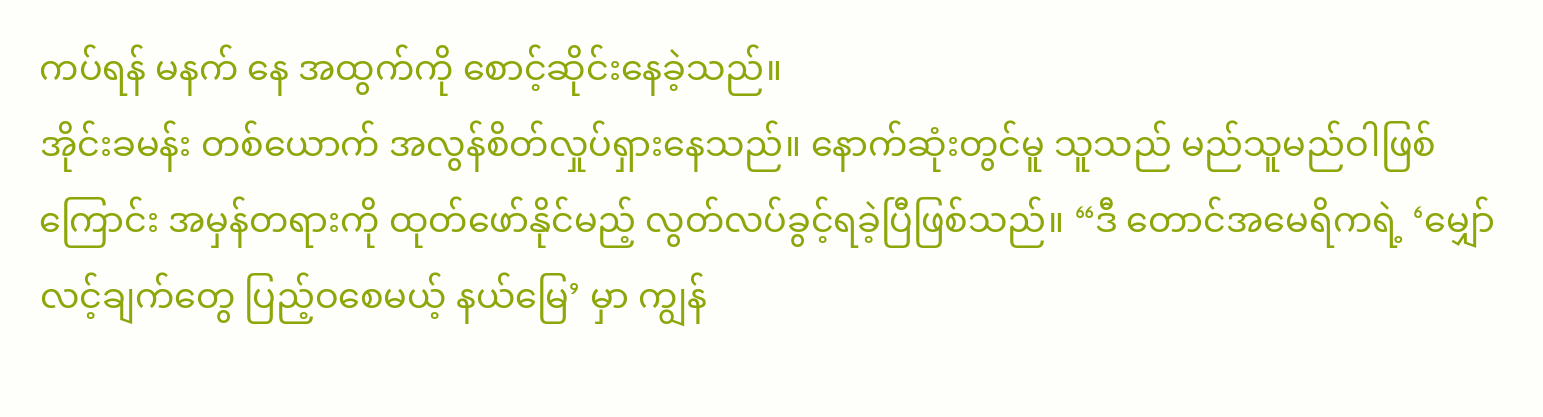ကပ်ရန် မနက် နေ အထွက်ကို စောင့်ဆိုင်းနေခဲ့သည်။
အိုင်းခမန်း တစ်ယောက် အလွန်စိတ်လှုပ်ရှားနေသည်။ နောက်ဆုံးတွင်မူ သူသည် မည်သူမည်ဝါဖြစ်ကြောင်း အမှန်တရားကို ထုတ်ဖော်နိုင်မည့် လွတ်လပ်ခွင့်ရခဲ့ပြီဖြစ်သည်။ “ဒီ တောင်အမေရိကရဲ့ ‘မျှော်လင့်ချက်တွေ ပြည့်ဝစေမယ့် နယ်မြေ’ မှာ ကျွန်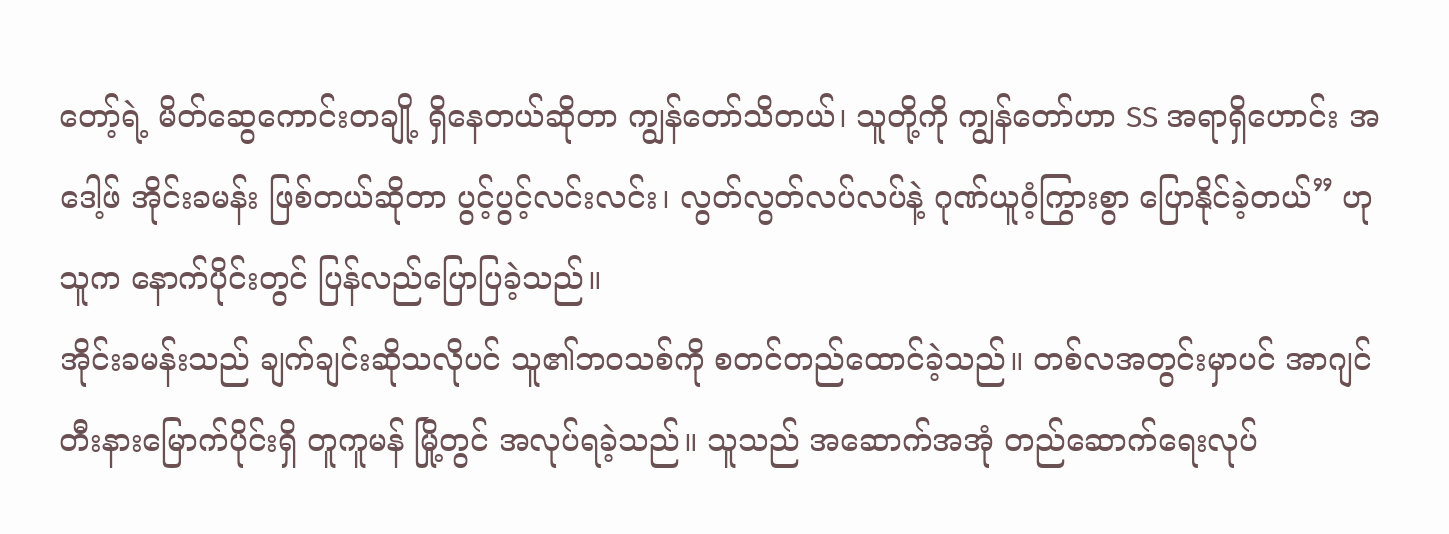တော့်ရဲ့ မိတ်ဆွေကောင်းတချို့ ရှိနေတယ်ဆိုတာ ကျွန်တော်သိတယ်၊ သူတို့ကို ကျွန်တော်ဟာ SS အရာရှိဟောင်း အဒေါ့ဖ် အိုင်းခမန်း ဖြစ်တယ်ဆိုတာ ပွင့်ပွင့်လင်းလင်း၊ လွတ်လွတ်လပ်လပ်နဲ့ ဂုဏ်ယူဝံ့ကြွားစွာ ပြောနိုင်ခဲ့တယ်” ဟု သူက နောက်ပိုင်းတွင် ပြန်လည်ပြောပြခဲ့သည်။
အိုင်းခမန်းသည် ချက်ချင်းဆိုသလိုပင် သူ၏ဘဝသစ်ကို စတင်တည်ထောင်ခဲ့သည်။ တစ်လအတွင်းမှာပင် အာဂျင်တီးနားမြောက်ပိုင်းရှိ တူကူမန် မြို့တွင် အလုပ်ရခဲ့သည်။ သူသည် အဆောက်အအုံ တည်ဆောက်ရေးလုပ်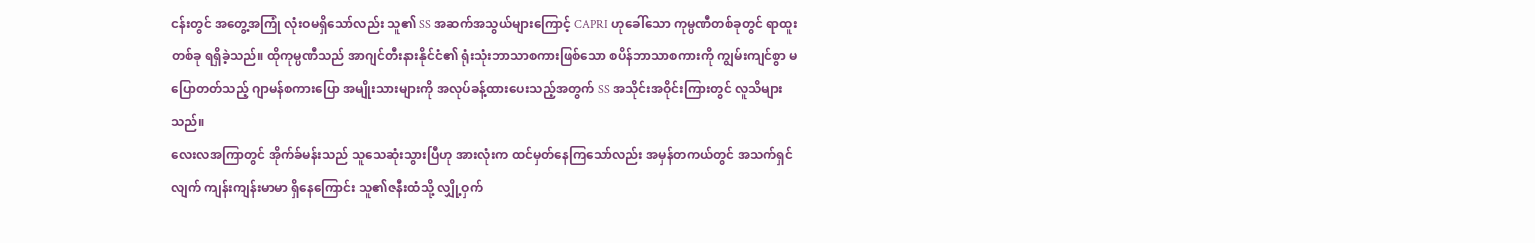ငန်းတွင် အတွေ့အကြုံ လုံးဝမရှိသော်လည်း သူ၏ SS အဆက်အသွယ်များကြောင့် CAPRI ဟုခေါ်သော ကုမ္ပဏီတစ်ခုတွင် ရာထူးတစ်ခု ရရှိခဲ့သည်။ ထိုကုမ္ပဏီသည် အာဂျင်တီးနားနိုင်ငံ၏ ရုံးသုံးဘာသာစကားဖြစ်သော စပိန်ဘာသာစကားကို ကျွမ်းကျင်စွာ မပြောတတ်သည့် ဂျာမန်စကားပြော အမျိုးသားများကို အလုပ်ခန့်ထားပေးသည့်အတွက် SS အသိုင်းအဝိုင်းကြားတွင် လူသိများသည်။
လေးလအကြာတွင် အိုက်ခ်မန်းသည် သူသေဆုံးသွားပြီဟု အားလုံးက ထင်မှတ်နေကြသော်လည်း အမှန်တကယ်တွင် အသက်ရှင်လျက် ကျန်းကျန်းမာမာ ရှိနေကြောင်း သူ၏ဇနီးထံသို့ လျှို့ဝှက်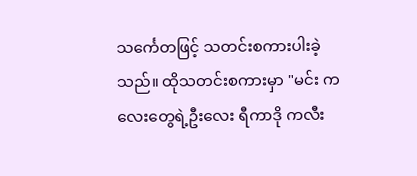သင်္ကေတဖြင့် သတင်းစကားပါးခဲ့သည်။ ထိုသတင်းစကားမှာ "မင်း ကလေးတွေရဲ့ဦးလေး ရီကာဒို ကလီး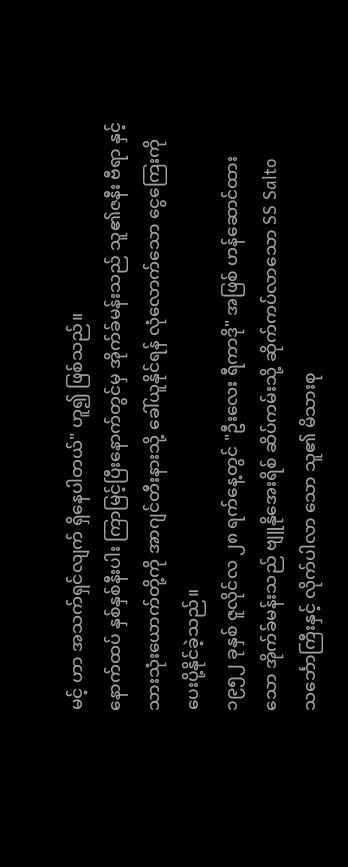မင့် ဟာ အသက်ရှင်လျက် ရှိနေပါတယ်" ဟူ၍ ဖြစ်သည်။
နောက်ထပ် နှစ်နှစ်နီးပါး ကြာမြင့်ပြီးနောက်တွင်မှ အိုက်ခ်မန်းသည် သူ၏ဇနီး ဗီရာ နှင့် သားသုံးယောက်တို့ကို အာဂျင်တီးနားသို့ ခေါ်ယူနိုင်ရန် လုံလောက်သော ငွေကြေးကို ပေးပို့နိုင်ခဲ့သည်။
၁၉၅၂ ခုနှစ် ဇူလိုင်လ ၂၈ ရက်နေ့တွင် "ဦးလေး ရီကာဒို" အဖြစ် ဟန်ဆောင်ထားသော အိုက်ခ်မန်းသည် ဗျူနိုအေးရိစ် ဆိပ်ကမ်းသို့ ဆိုက်ကပ်လာသော SS Salto သင်္ဘောကြီးနှင့် လိုက်ပါလာ သော သူ၏ မိသားစု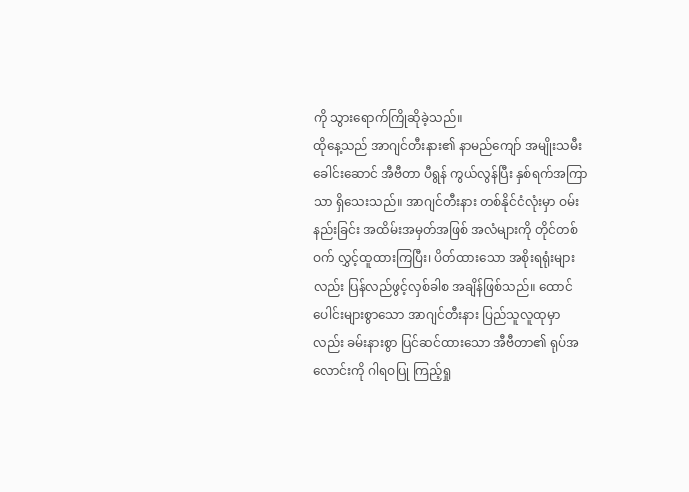ကို သွားရောက်ကြိုဆိုခဲ့သည်။
ထိုနေ့သည် အာဂျင်တီးနား၏ နာမည်ကျော် အမျိုးသမီးခေါင်းဆောင် အီဗီတာ ပီရွန် ကွယ်လွန်ပြီး နှစ်ရက်အကြာသာ ရှိသေးသည်။ အာဂျင်တီးနား တစ်နိုင်ငံလုံးမှာ ဝမ်းနည်းခြင်း အထိမ်းအမှတ်အဖြစ် အလံများကို တိုင်တစ်ဝက် လွှင့်ထူထားကြပြီး၊ ပိတ်ထားသော အစိုးရရုံးများလည်း ပြန်လည်ဖွင့်လှစ်ခါစ အချိန်ဖြစ်သည်။ ထောင်ပေါင်းများစွာသော အာဂျင်တီးနား ပြည်သူလူထုမှာလည်း ခမ်းနားစွာ ပြင်ဆင်ထားသော အီဗီတာ၏ ရုပ်အလောင်းကို ဂါရဝပြု ကြည့်ရှု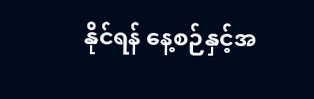နိုင်ရန် နေ့စဉ်နှင့်အ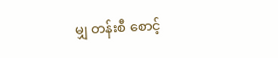မျှ တန်းစီ စောင့်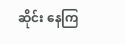ဆိုင်း နေကြ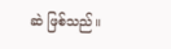ဆဲ ဖြစ်သည်။